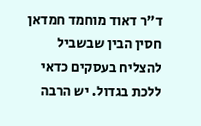ד"ר דאוד מוחמד חמדאן חסין הבין שבשביל להצליח בעסקים כדאי ללכת בגדול. יש הרבה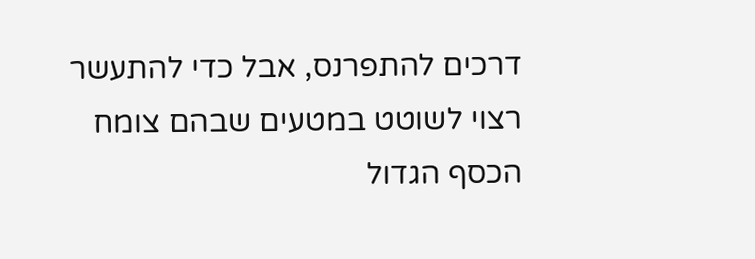דרכים להתפרנס, אבל כדי להתעשר רצוי לשוטט במטעים שבהם צומח הכסף הגדול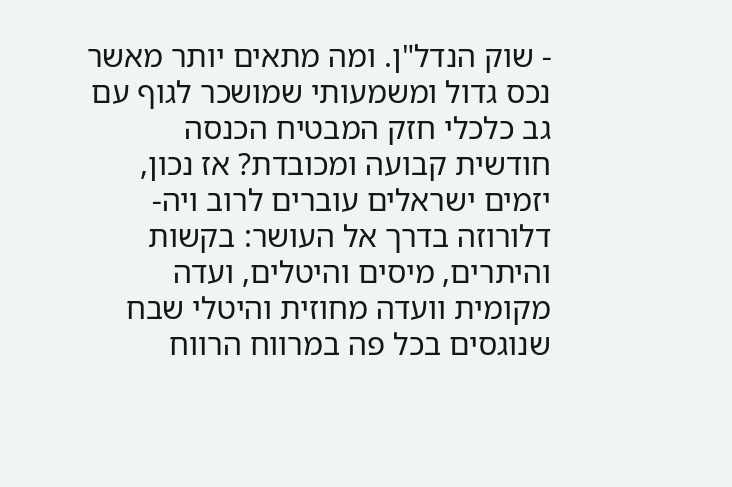- שוק הנדל"ן. ומה מתאים יותר מאשר
נכס גדול ומשמעותי שמושכר לגוף עם גב כלכלי חזק המבטיח הכנסה חודשית קבועה ומכובדת? אז נכון, יזמים ישראלים עוברים לרוב ויה-דלורוזה בדרך אל העושר: בקשות והיתרים, מיסים והיטלים, ועדה מקומית וועדה מחוזית והיטלי שבח שנוגסים בכל פה במרווח הרווח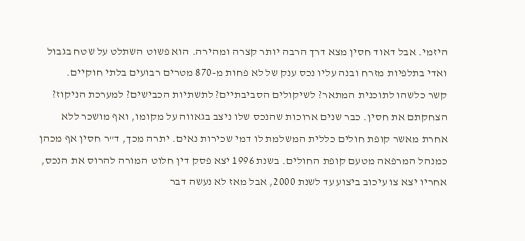היזמי. אבל דאוד חסין מצא דרך הרבה יותר קצרה ומהירה. הוא פשוט השתלט על שטח בגבול ואדי בתלפיות מזרח ובנה עליו נכס ענק של לא פחות מ-870 מטרים רבועים בלתי חוקיים.
קשר כלשהו לתוכנית המתאר? לשיקולים הסביבתיים? לתשתיות הכבישים? למערכת הניקוז? הצחקתם את חסין. כבר שנים ארוכות שהנכס שלו ניצב בגאווה על מקומו, ואף מושכר ללא אחרת מאשר קופת חולים כללית המשלמת לו דמי שכירות נאים. יתרה מכך, ד"ר חסין אף מכהן כמנהל המרפאה מטעם קופת החולים. בשנת 1996 יצא פסק דין חלוט המורה להרוס את הנכס, אחריו יצא צו עיכוב ביצוע עד לשנת 2000, אבל מאז לא נעשה דבר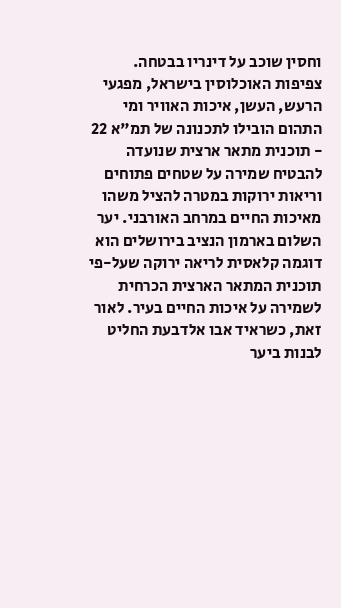וחסין שוכב על דינריו בבטחה.
צפיפות האוכלוסין בישראל, מפגעי הרעש, העשן, איכות האוויר ומי התהום הובילו לתכנונה של תמ"א 22 - תוכנית מתאר ארצית שנועדה להבטיח שמירה על שטחים פתוחים וריאות ירוקות במטרה להציל משהו מאיכות החיים במרחב האורבני. יער השלום בארמון הנציב בירושלים הוא דוגמה קלאסית לריאה ירוקה שעל-פי תוכנית המתאר הארצית הכרחית לשמירה על איכות החיים בעיר. לאור זאת, כשראיד אבו אלדבעת החליט לבנות ביער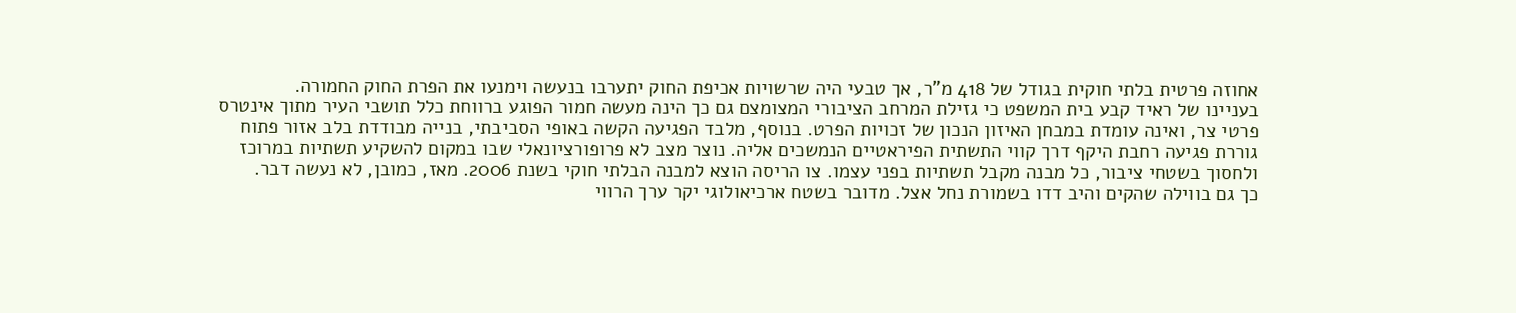אחוזה פרטית בלתי חוקית בגודל של 418 מ"ר, אך טבעי היה שרשויות אכיפת החוק יתערבו בנעשה וימנעו את הפרת החוק החמורה.
בעניינו של ראיד קבע בית המשפט כי גזילת המרחב הציבורי המצומצם גם כך הינה מעשה חמור הפוגע ברווחת כלל תושבי העיר מתוך אינטרס פרטי צר, ואינה עומדת במבחן האיזון הנכון של זכויות הפרט. בנוסף, מלבד הפגיעה הקשה באופי הסביבתי, בנייה מבודדת בלב אזור פתוח גוררת פגיעה רחבת היקף דרך קווי התשתית הפיראטיים הנמשכים אליה. נוצר מצב לא פרופורציונאלי שבו במקום להשקיע תשתיות במרוכז ולחסוך בשטחי ציבור, כל מבנה מקבל תשתיות בפני עצמו. צו הריסה הוצא למבנה הבלתי חוקי בשנת 2006. מאז, כמובן, לא נעשה דבר.
כך גם בווילה שהקים והיב דדו בשמורת נחל אצל. מדובר בשטח ארכיאולוגי יקר ערך הרווי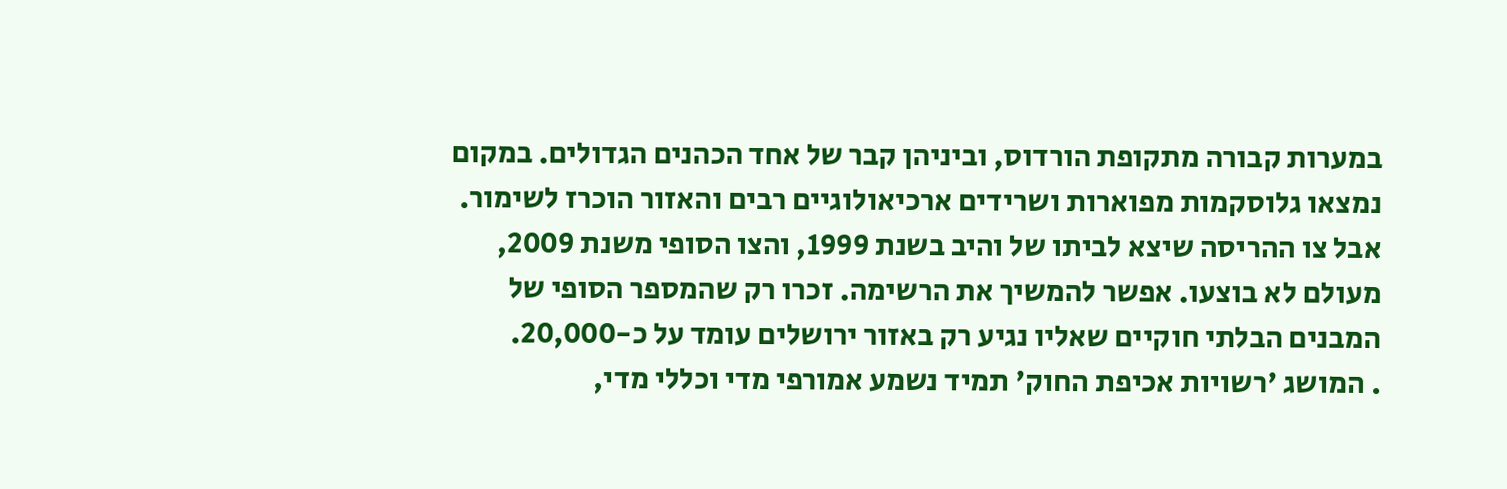במערות קבורה מתקופת הורדוס, וביניהן קבר של אחד הכהנים הגדולים. במקום נמצאו גלוסקמות מפוארות ושרידים ארכיאולוגיים רבים והאזור הוכרז לשימור. אבל צו ההריסה שיצא לביתו של והיב בשנת 1999, והצו הסופי משנת 2009, מעולם לא בוצעו. אפשר להמשיך את הרשימה. זכרו רק שהמספר הסופי של המבנים הבלתי חוקיים שאליו נגיע רק באזור ירושלים עומד על כ-20,000.
. המושג 'רשויות אכיפת החוק' תמיד נשמע אמורפי מדי וכללי מדי,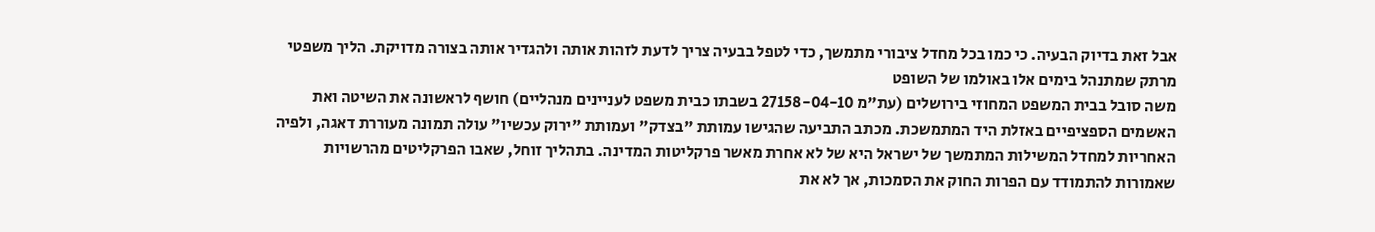אבל זאת בדיוק הבעיה. כי כמו בכל מחדל ציבורי מתמשך, כדי לטפל בבעיה צריך לדעת לזהות אותה ולהגדיר אותה בצורה מדויקת. הליך משפטי מרתק שמתנהל בימים אלו באולמו של השופט
משה סובל בבית המשפט המחוזי בירושלים (עת"מ 27158-04-10 בשבתו כבית משפט לעניינים מנהליים) חושף לראשונה את השיטה ואת האשמים הספציפיים באזלת היד המתמשכת. מכתב התביעה שהגישו עמותת "בצדק" ועמותת "ירוק עכשיו" עולה תמונה מעוררת דאגה, ולפיה האחריות למחדל המשילות המתמשך של ישראל היא של לא אחרת מאשר פרקליטות המדינה. בתהליך זוחל, שאבו הפרקליטים מהרשויות שאמורות להתמודד עם הפרות החוק את הסמכות, אך לא את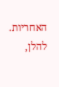האחריות. להלן,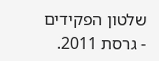שלטון הפקידים - גרסת 2011.